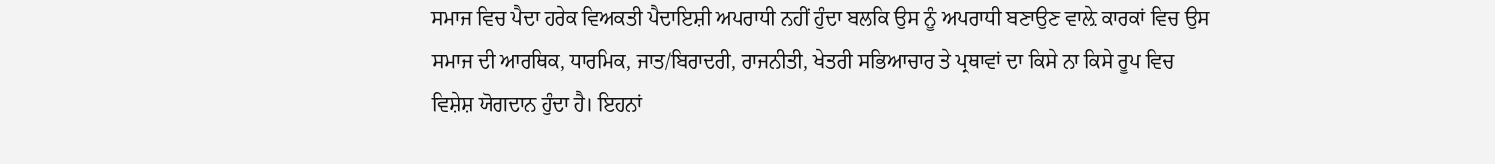ਸਮਾਜ ਵਿਚ ਪੈਦਾ ਹਰੇਕ ਵਿਅਕਤੀ ਪੈਦਾਇਸ਼ੀ ਅਪਰਾਧੀ ਨਹੀਂ ਹੁੰਦਾ ਬਲਕਿ ਉਸ ਨੂੰ ਅਪਰਾਧੀ ਬਣਾਉਣ ਵਾਲ਼ੇ ਕਾਰਕਾਂ ਵਿਚ ਉਸ ਸਮਾਜ ਦੀ ਆਰਥਿਕ, ਧਾਰਮਿਕ, ਜਾਤ/ਬਿਰਾਦਰੀ, ਰਾਜਨੀਤੀ, ਖੇਤਰੀ ਸਭਿਆਚਾਰ ਤੇ ਪ੍ਰਥਾਵਾਂ ਦਾ ਕਿਸੇ ਨਾ ਕਿਸੇ ਰੂਪ ਵਿਚ ਵਿਸ਼ੇਸ਼ ਯੋਗਦਾਨ ਹੁੰਦਾ ਹੈ। ਇਹਨਾਂ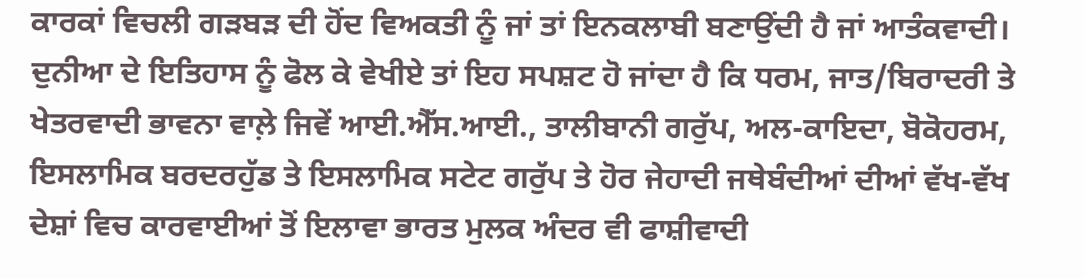ਕਾਰਕਾਂ ਵਿਚਲੀ ਗੜਬੜ ਦੀ ਹੋਂਦ ਵਿਅਕਤੀ ਨੂੰ ਜਾਂ ਤਾਂ ਇਨਕਲਾਬੀ ਬਣਾਉਂਦੀ ਹੈ ਜਾਂ ਆਤੰਕਵਾਦੀ। ਦੁਨੀਆ ਦੇ ਇਤਿਹਾਸ ਨੂੰ ਫੋਲ ਕੇ ਵੇਖੀਏ ਤਾਂ ਇਹ ਸਪਸ਼ਟ ਹੋ ਜਾਂਦਾ ਹੈ ਕਿ ਧਰਮ, ਜਾਤ/ਬਿਰਾਦਰੀ ਤੇ ਖੇਤਰਵਾਦੀ ਭਾਵਨਾ ਵਾਲ਼ੇ ਜਿਵੇਂ ਆਈ.ਐੱਸ.ਆਈ., ਤਾਲੀਬਾਨੀ ਗਰੁੱਪ, ਅਲ-ਕਾਇਦਾ, ਬੋਕੋਹਰਮ, ਇਸਲਾਮਿਕ ਬਰਦਰਹੁੱਡ ਤੇ ਇਸਲਾਮਿਕ ਸਟੇਟ ਗਰੁੱਪ ਤੇ ਹੋਰ ਜੇਹਾਦੀ ਜਥੇਬੰਦੀਆਂ ਦੀਆਂ ਵੱਖ-ਵੱਖ ਦੇਸ਼ਾਂ ਵਿਚ ਕਾਰਵਾਈਆਂ ਤੋਂ ਇਲਾਵਾ ਭਾਰਤ ਮੁਲਕ ਅੰਦਰ ਵੀ ਫਾਸ਼ੀਵਾਦੀ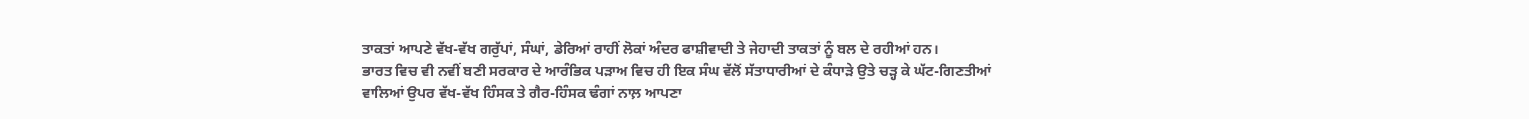ਤਾਕਤਾਂ ਆਪਣੇ ਵੱਖ-ਵੱਖ ਗਰੁੱਪਾਂ, ਸੰਘਾਂ, ਡੇਰਿਆਂ ਰਾਹੀਂ ਲੋਕਾਂ ਅੰਦਰ ਫਾਸ਼ੀਵਾਦੀ ਤੇ ਜੇਹਾਦੀ ਤਾਕਤਾਂ ਨੂੰ ਬਲ ਦੇ ਰਹੀਆਂ ਹਨ।
ਭਾਰਤ ਵਿਚ ਵੀ ਨਵੀਂ ਬਣੀ ਸਰਕਾਰ ਦੇ ਆਰੰਭਿਕ ਪੜਾਅ ਵਿਚ ਹੀ ਇਕ ਸੰਘ ਵੱਲੋਂ ਸੱਤਾਧਾਰੀਆਂ ਦੇ ਕੰਧਾੜੇ ਉਤੇ ਚੜ੍ਹ ਕੇ ਘੱਟ-ਗਿਣਤੀਆਂ ਵਾਲਿਆਂ ਉਪਰ ਵੱਖ-ਵੱਖ ਹਿੰਸਕ ਤੇ ਗੈਰ-ਹਿੰਸਕ ਢੰਗਾਂ ਨਾਲ਼ ਆਪਣਾ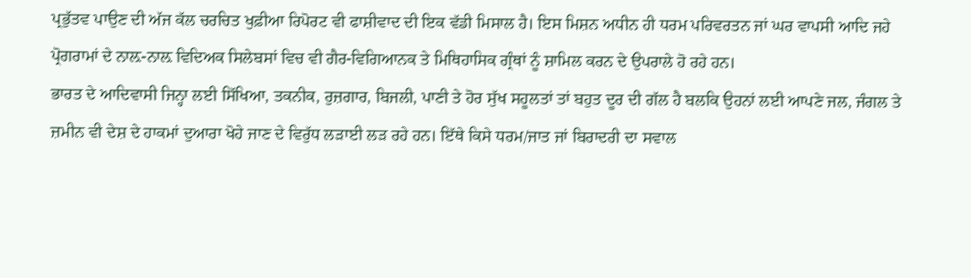ਪ੍ਰਭੁੱਤਵ ਪਾਉਣ ਦੀ ਅੱਜ ਕੱਲ ਚਰਚਿਤ ਖੁਫ਼ੀਆ ਰਿਪੋਰਟ ਵੀ ਫਾਸ਼ੀਵਾਦ ਦੀ ਇਕ ਵੱਡੀ ਮਿਸਾਲ ਹੈ। ਇਸ ਮਿਸ਼ਨ ਅਧੀਨ ਹੀ ਧਰਮ ਪਰਿਵਰਤਨ ਜਾਂ ਘਰ ਵਾਪਸੀ ਆਦਿ ਜਹੇ ਪ੍ਰੋਗਰਾਮਾਂ ਦੇ ਨਾਲ਼-ਨਾਲ਼ ਵਿਦਿਅਕ ਸਿਲੇਬਸਾਂ ਵਿਚ ਵੀ ਗੈਰ-ਵਿਗਿਆਨਕ ਤੇ ਮਿਥਿਹਾਸਿਕ ਗ੍ਰੰਥਾਂ ਨੂੰ ਸ਼ਾਮਿਲ ਕਰਨ ਦੇ ਉਪਰਾਲੇ ਹੋ ਰਹੇ ਹਨ।
ਭਾਰਤ ਦੇ ਆਦਿਵਾਸੀ ਜਿਨ੍ਹਾ ਲਈ ਸਿੱਖਿਆ, ਤਕਨੀਕ, ਰੁਜ਼ਗਾਰ, ਬਿਜਲੀ, ਪਾਣੀ ਤੇ ਹੋਰ ਸੁੱਖ ਸਹੂਲਤਾਂ ਤਾਂ ਬਹੁਤ ਦੂਰ ਦੀ ਗੱਲ ਹੈ ਬਲਕਿ ਉਹਨਾਂ ਲਈ ਆਪਣੇ ਜਲ, ਜੰਗਲ ਤੇ ਜ਼ਮੀਨ ਵੀ ਦੇਸ਼ ਦੇ ਹਾਕਮਾਂ ਦੁਆਰਾ ਖੋਹੇ ਜਾਣ ਦੇ ਵਿਰੁੱਧ ਲੜਾਈ ਲੜ ਰਹੇ ਹਨ। ਇੱਥੇ ਕਿਸੇ ਧਰਮ/ਜਾਤ ਜਾਂ ਬਿਰਾਦਰੀ ਦਾ ਸਵਾਲ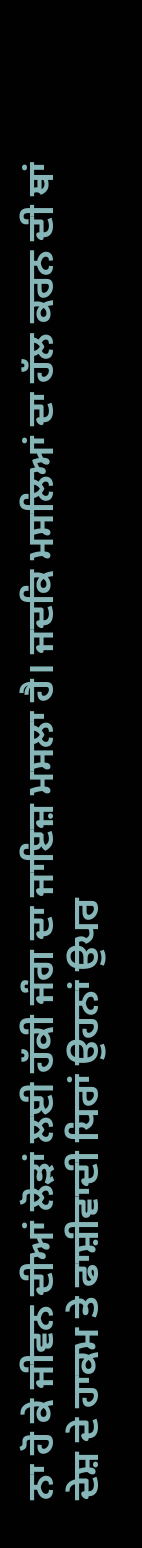ਨਾ ਹੋ ਕੇ ਜੀਵਨ ਦੀਆਂ ਲੋੜਾਂ ਲਈ ਹੱਕੀ ਜੰਗ ਦਾ ਜਾਇਜ਼ ਮਸਲਾ ਹੈ। ਜਦਕਿ ਮਸਲਿਆਂ ਦਾ ਹੱਲ ਕਰਨ ਦੀ ਥਾਂ ਦੇਸ਼ ਦੇ ਹਾਕਮ ਤੇ ਫਾਸ਼ੀਵਾਦੀ ਧਿਰਾਂ ਉਹਨਾਂ ਉਪਰ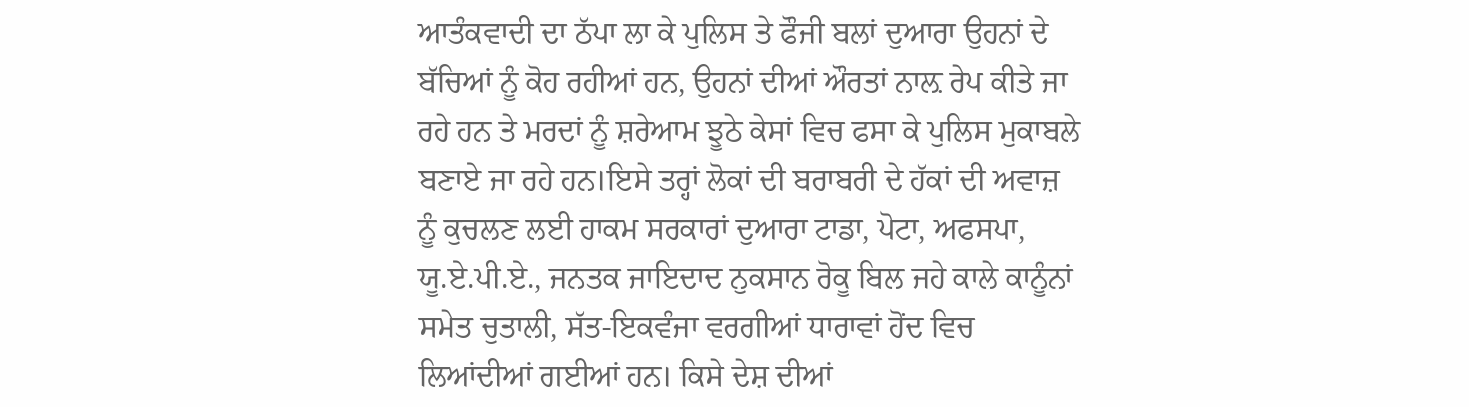ਆਤੰਕਵਾਦੀ ਦਾ ਠੱਪਾ ਲਾ ਕੇ ਪੁਲਿਸ ਤੇ ਫੌਜੀ ਬਲਾਂ ਦੁਆਰਾ ਉਹਨਾਂ ਦੇ ਬੱਚਿਆਂ ਨੂੰ ਕੋਹ ਰਹੀਆਂ ਹਨ, ਉਹਨਾਂ ਦੀਆਂ ਔਰਤਾਂ ਨਾਲ਼ ਰੇਪ ਕੀਤੇ ਜਾ ਰਹੇ ਹਨ ਤੇ ਮਰਦਾਂ ਨੂੰ ਸ਼ਰੇਆਮ ਝੂਠੇ ਕੇਸਾਂ ਵਿਚ ਫਸਾ ਕੇ ਪੁਲਿਸ ਮੁਕਾਬਲੇ ਬਣਾਏ ਜਾ ਰਹੇ ਹਨ।ਇਸੇ ਤਰ੍ਹਾਂ ਲੋਕਾਂ ਦੀ ਬਰਾਬਰੀ ਦੇ ਹੱਕਾਂ ਦੀ ਅਵਾਜ਼ ਨੂੰ ਕੁਚਲਣ ਲਈ ਹਾਕਮ ਸਰਕਾਰਾਂ ਦੁਆਰਾ ਟਾਡਾ, ਪੋਟਾ, ਅਫਸਪਾ, ਯੂ.ਏ.ਪੀ.ਏ., ਜਨਤਕ ਜਾਇਦਾਦ ਨੁਕਸਾਨ ਰੋਕੂ ਬਿਲ ਜਹੇ ਕਾਲੇ ਕਾਨੂੰਨਾਂ ਸਮੇਤ ਚੁਤਾਲੀ, ਸੱਤ-ਇਕਵੰਜਾ ਵਰਗੀਆਂ ਧਾਰਾਵਾਂ ਹੋਂਦ ਵਿਚ ਲਿਆਂਦੀਆਂ ਗਈਆਂ ਹਨ। ਕਿਸੇ ਦੇਸ਼ ਦੀਆਂ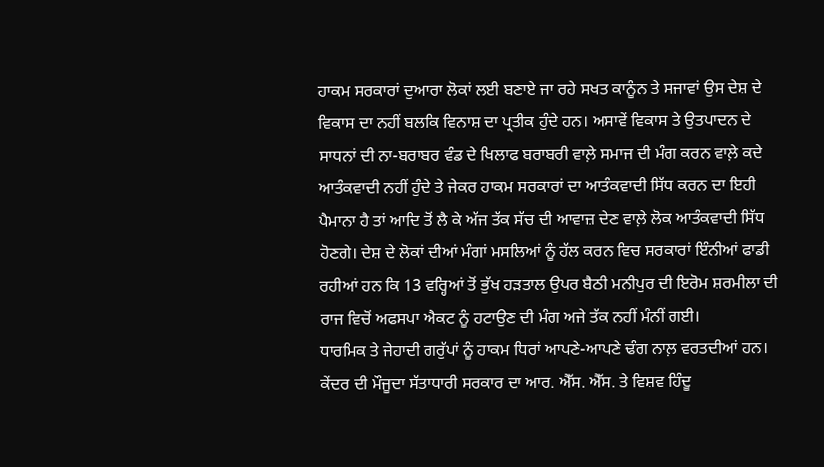ਹਾਕਮ ਸਰਕਾਰਾਂ ਦੁਆਰਾ ਲੋਕਾਂ ਲਈ ਬਣਾਏ ਜਾ ਰਹੇ ਸਖਤ ਕਾਨੂੰਨ ਤੇ ਸਜਾਵਾਂ ਉਸ ਦੇਸ਼ ਦੇ ਵਿਕਾਸ ਦਾ ਨਹੀਂ ਬਲਕਿ ਵਿਨਾਸ਼ ਦਾ ਪ੍ਰਤੀਕ ਹੁੰਦੇ ਹਨ। ਅਸਾਵੇਂ ਵਿਕਾਸ ਤੇ ਉਤਪਾਦਨ ਦੇ ਸਾਧਨਾਂ ਦੀ ਨਾ-ਬਰਾਬਰ ਵੰਡ ਦੇ ਖਿਲਾਫ ਬਰਾਬਰੀ ਵਾਲ਼ੇ ਸਮਾਜ ਦੀ ਮੰਗ ਕਰਨ ਵਾਲ਼ੇ ਕਦੇ ਆਤੰਕਵਾਦੀ ਨਹੀਂ ਹੁੰਦੇ ਤੇ ਜੇਕਰ ਹਾਕਮ ਸਰਕਾਰਾਂ ਦਾ ਆਤੰਕਵਾਦੀ ਸਿੱਧ ਕਰਨ ਦਾ ਇਹੀ ਪੈਮਾਨਾ ਹੈ ਤਾਂ ਆਦਿ ਤੋਂ ਲੈ ਕੇ ਅੱਜ ਤੱਕ ਸੱਚ ਦੀ ਆਵਾਜ਼ ਦੇਣ ਵਾਲ਼ੇ ਲੋਕ ਆਤੰਕਵਾਦੀ ਸਿੱਧ ਹੋਣਗੇ। ਦੇਸ਼ ਦੇ ਲੋਕਾਂ ਦੀਆਂ ਮੰਗਾਂ ਮਸਲਿਆਂ ਨੂੰ ਹੱਲ ਕਰਨ ਵਿਚ ਸਰਕਾਰਾਂ ਇੰਨੀਆਂ ਫਾਡੀ ਰਹੀਆਂ ਹਨ ਕਿ 13 ਵਰ੍ਹਿਆਂ ਤੋਂ ਭੁੱਖ ਹੜਤਾਲ ਉਪਰ ਬੈਠੀ ਮਨੀਪੁਰ ਦੀ ਇਰੋਮ ਸ਼ਰਮੀਲਾ ਦੀ ਰਾਜ ਵਿਚੋਂ ਅਫਸਪਾ ਐਕਟ ਨੂੰ ਹਟਾਉਣ ਦੀ ਮੰਗ ਅਜੇ ਤੱਕ ਨਹੀਂ ਮੰਨੀਂ ਗਈ।
ਧਾਰਮਿਕ ਤੇ ਜੇਹਾਦੀ ਗਰੁੱਪਾਂ ਨੂੰ ਹਾਕਮ ਧਿਰਾਂ ਆਪਣੇ-ਆਪਣੇ ਢੰਗ ਨਾਲ਼ ਵਰਤਦੀਆਂ ਹਨ। ਕੇਂਦਰ ਦੀ ਮੌਜੂਦਾ ਸੱਤਾਧਾਰੀ ਸਰਕਾਰ ਦਾ ਆਰ. ਐੱਸ. ਐੱਸ. ਤੇ ਵਿਸ਼ਵ ਹਿੰਦੂ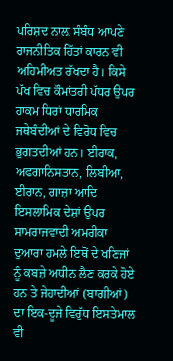ਪਰਿਸ਼ਦ ਨਾਲ਼ ਸੰਬੰਧ ਆਪਣੇ ਰਾਜਨੀਤਿਕ ਹਿੱਤਾਂ ਕਾਰਨ ਵੀ ਅਹਿਮੀਅਤ ਰੱਖਦਾ ਹੈ। ਕਿਸੇ ਪੱਖ ਵਿਚ ਕੌਮਾਂਤਰੀ ਪੱਧਰ ਉਪਰ ਹਾਕਮ ਧਿਰਾਂ ਧਾਰਮਿਕ ਜਥੇਬੰਦੀਆਂ ਦੇ ਵਿਰੋਧ ਵਿਚ ਭੁਗਤਦੀਆਂ ਹਨ। ਈਰਾਕ, ਅਫਗਾਨਿਸਤਾਨ, ਲਿਬੀਆ, ਈਰਾਨ, ਗਾਜ਼ਾ ਆਦਿ ਇਸਲਾਮਿਕ ਦੇਸ਼ਾਂ ਉਪਰ ਸਾਮਰਾਜਵਾਦੀ ਅਮਰੀਕਾ ਦੁਆਰਾ ਹਮਲੇ ਇਥੋਂ ਦੇ ਖਣਿਜਾਂ ਨੂੰ ਕਬਜ਼ੇ ਅਧੀਨ ਲੈਣ ਕਰਕੇ ਹੋਏ ਹਨ ਤੇ ਜੇਹਾਦੀਆਂ (ਬਾਗੀਆਂ) ਦਾ ਇਕ-ਦੂਜੇ ਵਿਰੁੱਧ ਇਸਤੇਮਾਲ ਵੀ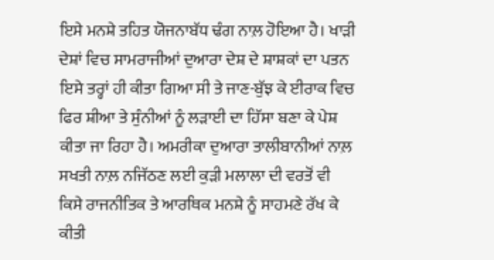ਇਸੇ ਮਨਸ਼ੇ ਤਹਿਤ ਯੋਜਨਾਬੱਧ ਢੰਗ ਨਾਲ਼ ਹੋਇਆ ਹੈ। ਖਾੜੀ ਦੇਸ਼ਾਂ ਵਿਚ ਸਾਮਰਾਜੀਆਂ ਦੁਆਰਾ ਦੇਸ਼ ਦੇ ਸ਼ਾਸ਼ਕਾਂ ਦਾ ਪਤਨ ਇਸੇ ਤਰ੍ਹਾਂ ਹੀ ਕੀਤਾ ਗਿਆ ਸੀ ਤੇ ਜਾਣ-ਬੁੱਝ ਕੇ ਈਰਾਕ ਵਿਚ ਫਿਰ ਸ਼ੀਆ ਤੇ ਸੁੰਨੀਆਂ ਨੂੰ ਲੜਾਈ ਦਾ ਹਿੱਸਾ ਬਣਾ ਕੇ ਪੇਸ਼ ਕੀਤਾ ਜਾ ਰਿਹਾ ਹੈ। ਅਮਰੀਕਾ ਦੁਆਰਾ ਤਾਲੀਬਾਨੀਆਂ ਨਾਲ਼ ਸਖਤੀ ਨਾਲ਼ ਨਜਿੱਠਣ ਲਈ ਕੁੜੀ ਮਲਾਲਾ ਦੀ ਵਰਤੋਂ ਵੀ ਕਿਸੇ ਰਾਜਨੀਤਿਕ ਤੇ ਆਰਥਿਕ ਮਨਸ਼ੇ ਨੂੰ ਸਾਹਮਣੇ ਰੱਖ ਕੇ ਕੀਤੀ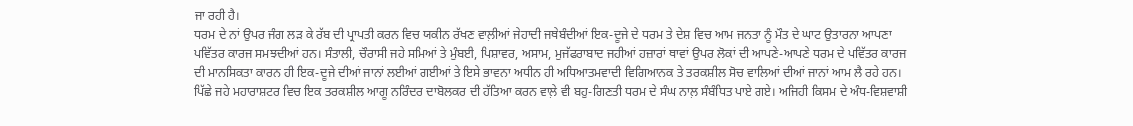ਜਾ ਰਹੀ ਹੈ।
ਧਰਮ ਦੇ ਨਾਂ ਉਪਰ ਜੰਗ ਲੜ ਕੇ ਰੱਬ ਦੀ ਪ੍ਰਾਪਤੀ ਕਰਨ ਵਿਚ ਯਕੀਨ ਰੱਖਣ ਵਾਲ਼ੀਆਂ ਜੇਹਾਦੀ ਜਥੇਬੰਦੀਆਂ ਇਕ-ਦੂਜੇ ਦੇ ਧਰਮ ਤੇ ਦੇਸ਼ ਵਿਚ ਆਮ ਜਨਤਾ ਨੂੰ ਮੌਤ ਦੇ ਘਾਟ ਉਤਾਰਨਾ ਆਪਣਾ ਪਵਿੱਤਰ ਕਾਰਜ ਸਮਝਦੀਆਂ ਹਨ। ਸੰਤਾਲੀ, ਚੌਰਾਸੀ ਜਹੇ ਸਮਿਆਂ ਤੇ ਮੁੰਬਈ, ਪਿਸ਼ਾਵਰ, ਅਸਾਮ, ਮੁਜੱਫਰਾਬਾਦ ਜਹੀਆਂ ਹਜ਼ਾਰਾਂ ਥਾਵਾਂ ਉਪਰ ਲੋਕਾਂ ਦੀ ਆਪਣੇ-ਆਪਣੇ ਧਰਮ ਦੇ ਪਵਿੱਤਰ ਕਾਰਜ ਦੀ ਮਾਨਸਿਕਤਾ ਕਾਰਨ ਹੀ ਇਕ-ਦੂਜੇ ਦੀਆਂ ਜਾਨਾਂ ਲਈਆਂ ਗਈਆਂ ਤੇ ਇਸੇ ਭਾਵਨਾ ਅਧੀਨ ਹੀ ਅਧਿਆਤਮਵਾਦੀ ਵਿਗਿਆਨਕ ਤੇ ਤਰਕਸ਼ੀਲ ਸੋਚ ਵਾਲਿਆਂ ਦੀਆਂ ਜਾਨਾਂ ਆਮ ਲੈ ਰਹੇ ਹਨ। ਪਿੱਛੇ ਜਹੇ ਮਹਾਰਾਸ਼ਟਰ ਵਿਚ ਇਕ ਤਰਕਸ਼ੀਲ ਆਗੂ ਨਰਿੰਦਰ ਦਾਬੋਲਕਰ ਦੀ ਹੱਤਿਆ ਕਰਨ ਵਾਲ਼ੇ ਵੀ ਬਹੁ-ਗਿਣਤੀ ਧਰਮ ਦੇ ਸੰਘ ਨਾਲ਼ ਸੰਬੰਧਿਤ ਪਾਏ ਗਏ। ਅਜਿਹੀ ਕਿਸਮ ਦੇ ਅੰਧ-ਵਿਸ਼ਵਾਸ਼ੀ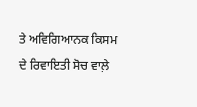ਤੇ ਅਵਿਗਿਆਨਕ ਕਿਸਮ ਦੇ ਰਿਵਾਇਤੀ ਸੋਚ ਵਾਲ਼ੇ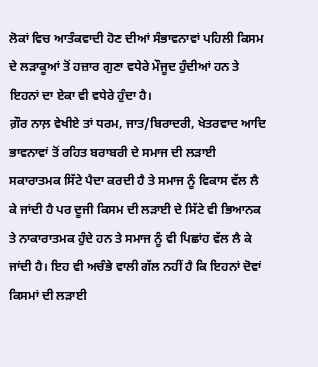ਲੋਕਾਂ ਵਿਚ ਆਤੰਕਵਾਦੀ ਹੋਣ ਦੀਆਂ ਸੰਭਾਵਨਾਵਾਂ ਪਹਿਲੀ ਕਿਸਮ ਦੇ ਲੜਾਕੂਆਂ ਤੋਂ ਹਜ਼ਾਰ ਗੁਣਾ ਵਧੇਰੇ ਮੌਜੂਦ ਹੁੰਦੀਆਂ ਹਨ ਤੇ ਇਹਨਾਂ ਦਾ ਏਕਾ ਵੀ ਵਧੇਰੇ ਹੁੰਦਾ ਹੈ।
ਗ਼ੌਰ ਨਾਲ਼ ਵੇਖੀਏ ਤਾਂ ਧਰਮ, ਜਾਤ/ਬਿਰਾਦਰੀ, ਖੇਤਰਵਾਦ ਆਦਿ ਭਾਵਨਾਵਾਂ ਤੋਂ ਰਹਿਤ ਬਰਾਬਰੀ ਦੇ ਸਮਾਜ ਦੀ ਲੜਾਈ ਸਕਾਰਾਤਮਕ ਸਿੱਟੇ ਪੈਦਾ ਕਰਦੀ ਹੈ ਤੇ ਸਮਾਜ ਨੂੰ ਵਿਕਾਸ ਵੱਲ ਲੈ ਕੇ ਜਾਂਦੀ ਹੈ ਪਰ ਦੂਜੀ ਕਿਸਮ ਦੀ ਲੜਾਈ ਦੇ ਸਿੱਟੇ ਵੀ ਭਿਆਨਕ ਤੇ ਨਾਕਾਰਾਤਮਕ ਹੁੰਦੇ ਹਨ ਤੇ ਸਮਾਜ ਨੂੰ ਵੀ ਪਿਛਾਂਹ ਵੱਲ ਲੈ ਕੇ ਜਾਂਦੀ ਹੈ। ਇਹ ਵੀ ਅਚੰਭੇ ਵਾਲੀ ਗੱਲ ਨਹੀਂ ਹੈ ਕਿ ਇਹਨਾਂ ਦੋਵਾਂ ਕਿਸਮਾਂ ਦੀ ਲੜਾਈ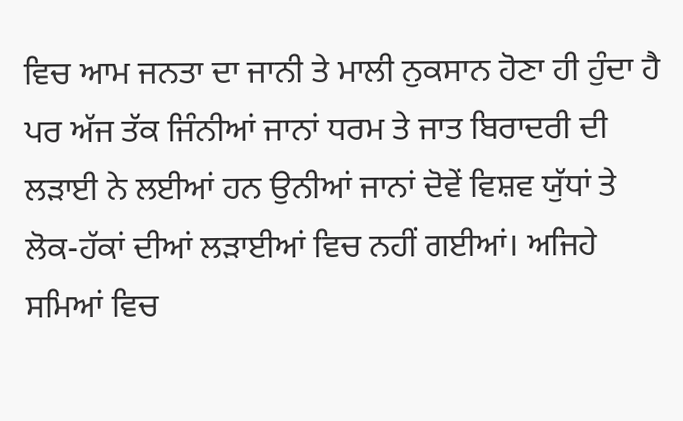ਵਿਚ ਆਮ ਜਨਤਾ ਦਾ ਜਾਨੀ ਤੇ ਮਾਲੀ ਨੁਕਸਾਨ ਹੋਣਾ ਹੀ ਹੁੰਦਾ ਹੈ ਪਰ ਅੱਜ ਤੱਕ ਜਿੰਨੀਆਂ ਜਾਨਾਂ ਧਰਮ ਤੇ ਜਾਤ ਬਿਰਾਦਰੀ ਦੀ ਲੜਾਈ ਨੇ ਲਈਆਂ ਹਨ ਉਨੀਆਂ ਜਾਨਾਂ ਦੋਵੇਂ ਵਿਸ਼ਵ ਯੁੱਧਾਂ ਤੇ ਲੋਕ-ਹੱਕਾਂ ਦੀਆਂ ਲੜਾਈਆਂ ਵਿਚ ਨਹੀਂ ਗਈਆਂ। ਅਜਿਹੇ ਸਮਿਆਂ ਵਿਚ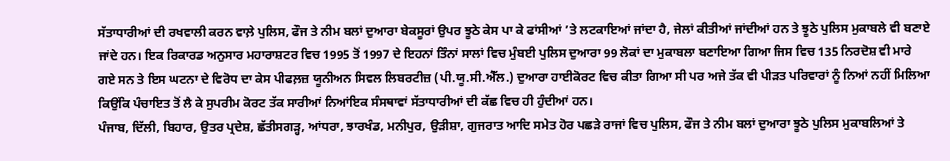ਸੱਤਾਧਾਰੀਆਂ ਦੀ ਰਖਵਾਲੀ ਕਰਨ ਵਾਲ਼ੇ ਪੁਲਿਸ, ਫੌਜ ਤੇ ਨੀਮ ਬਲਾਂ ਦੁਆਰਾ ਬੇਕਸੂਰਾਂ ਉਪਰ ਝੂਠੇ ਕੇਸ ਪਾ ਕੇ ਫਾਂਸੀਆਂ ’ਤੇ ਲਟਕਾਇਆਂ ਜਾਂਦਾ ਹੈ, ਜੇਲਾਂ ਕੀਤੀਆਂ ਜਾਂਦੀਆਂ ਹਨ ਤੇ ਝੂਠੇ ਪੁਲਿਸ ਮੁਕਾਬਲੇ ਵੀ ਬਣਾਏ ਜਾਂਦੇ ਹਨ। ਇਕ ਰਿਕਾਰਡ ਅਨੁਸਾਰ ਮਹਾਰਾਸ਼ਟਰ ਵਿਚ 1995 ਤੋਂ 1997 ਦੇ ਇਹਨਾਂ ਤਿੰਨਾਂ ਸਾਲਾਂ ਵਿਚ ਮੁੰਬਈ ਪੁਲਿਸ ਦੁਆਰਾ 99 ਲੋਕਾਂ ਦਾ ਮੁਕਾਬਲਾ ਬਣਾਇਆ ਗਿਆ ਜਿਸ ਵਿਚ 135 ਨਿਰਦੋਸ਼ ਵੀ ਮਾਰੇ ਗਏ ਸਨ ਤੇ ਇਸ ਘਟਨਾ ਦੇ ਵਿਰੋਧ ਦਾ ਕੇਸ ਪੀਫਲ਼ਜ਼ ਯੂਨੀਅਨ ਸਿਵਲ ਲਿਬਰਟੀਜ਼ (ਪੀ.ਯੂ.ਸੀ.ਐੱਲ.) ਦੁਆਰਾ ਹਾਈਕੋਰਟ ਵਿਚ ਕੀਤਾ ਗਿਆ ਸੀ ਪਰ ਅਜੇ ਤੱਕ ਵੀ ਪੀੜਤ ਪਰਿਵਾਰਾਂ ਨੂੰ ਨਿਆਂ ਨਹੀਂ ਮਿਲਿਆ ਕਿਉਂਕਿ ਪੰਚਾਇਤ ਤੋਂ ਲੈ ਕੇ ਸੁਪਰੀਮ ਕੋਰਟ ਤੱਕ ਸਾਰੀਆਂ ਨਿਆਂਇਕ ਸੰਸਥਾਵਾਂ ਸੱਤਾਧਾਰੀਆਂ ਦੀ ਕੱਛ ਵਿਚ ਹੀ ਹੁੰਦੀਆਂ ਹਨ।
ਪੰਜਾਬ, ਦਿੱਲੀ, ਬਿਹਾਰ, ਉਤਰ ਪ੍ਰਦੇਸ਼, ਛੱਤੀਸਗੜ੍ਹ, ਆਂਧਰਾ, ਝਾਰਖੰਡ, ਮਨੀਪੁਰ, ਉੜੀਸ਼ਾ, ਗੁਜਰਾਤ ਆਦਿ ਸਮੇਤ ਹੋਰ ਪਛੜੇ ਰਾਜਾਂ ਵਿਚ ਪੁਲਿਸ, ਫੌਜ ਤੇ ਨੀਮ ਬਲਾਂ ਦੁਆਰਾ ਝੂਠੇ ਪੁਲਿਸ ਮੁਕਾਬਲਿਆਂ ਤੇ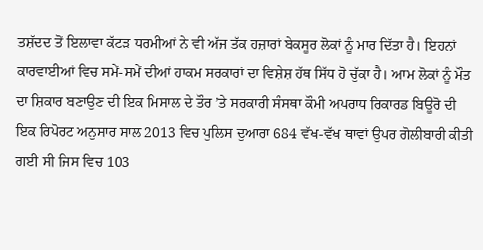ਤਸ਼ੱਦਦ ਤੋਂ ਇਲਾਵਾ ਕੱਟੜ ਧਰਮੀਆਂ ਨੇ ਵੀ ਅੱਜ ਤੱਕ ਹਜ਼ਾਰਾਂ ਬੇਕਸੂਰ ਲੋਕਾਂ ਨੂੰ ਮਾਰ ਦਿੱਤਾ ਹੈ। ਇਹਨਾਂ ਕਾਰਵਾਈਆਂ ਵਿਚ ਸਮੇਂ-ਸਮੇਂ ਦੀਆਂ ਹਾਕਮ ਸਰਕਾਰਾਂ ਦਾ ਵਿਸ਼ੇਸ਼ ਹੱਥ ਸਿੱਧ ਹੋ ਚੁੱਕਾ ਹੈ। ਆਮ ਲੋਕਾਂ ਨੂੰ ਮੌਤ ਦਾ ਸ਼ਿਕਾਰ ਬਣਾਉਣ ਦੀ ਇਕ ਮਿਸਾਲ ਦੇ ਤੌਰ ’ਤੇ ਸਰਕਾਰੀ ਸੰਸਥਾ ਕੌਮੀ ਅਪਰਾਧ ਰਿਕਾਰਡ ਬਿਊਰੋ ਦੀ ਇਕ ਰਿਪੋਰਟ ਅਨੁਸਾਰ ਸਾਲ 2013 ਵਿਚ ਪੁਲਿਸ ਦੁਆਰਾ 684 ਵੱਖ-ਵੱਖ ਥਾਵਾਂ ਉਪਰ ਗੋਲੀਬਾਰੀ ਕੀਤੀ ਗਈ ਸੀ ਜਿਸ ਵਿਚ 103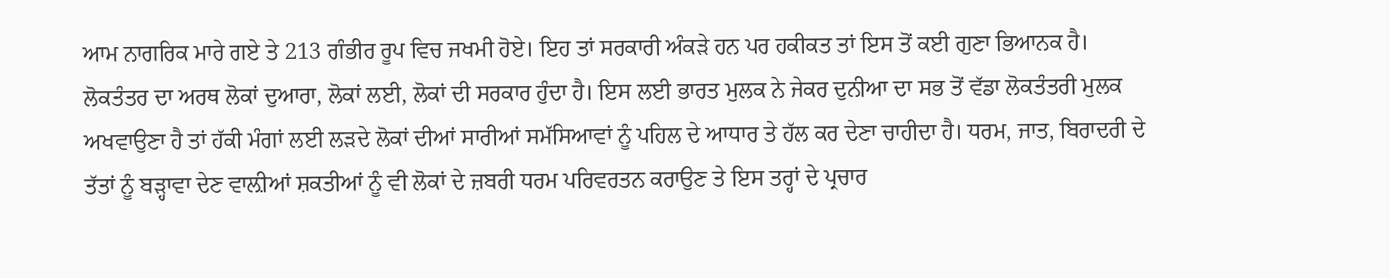ਆਮ ਨਾਗਰਿਕ ਮਾਰੇ ਗਏ ਤੇ 213 ਗੰਭੀਰ ਰੂਪ ਵਿਚ ਜਖਮੀ ਹੋਏ। ਇਹ ਤਾਂ ਸਰਕਾਰੀ ਅੰਕੜੇ ਹਨ ਪਰ ਹਕੀਕਤ ਤਾਂ ਇਸ ਤੋਂ ਕਈ ਗੁਣਾ ਭਿਆਨਕ ਹੈ।
ਲੋਕਤੰਤਰ ਦਾ ਅਰਥ ਲੋਕਾਂ ਦੁਆਰਾ, ਲੋਕਾਂ ਲਈ, ਲੋਕਾਂ ਦੀ ਸਰਕਾਰ ਹੁੰਦਾ ਹੈ। ਇਸ ਲਈ ਭਾਰਤ ਮੁਲਕ ਨੇ ਜੇਕਰ ਦੁਨੀਆ ਦਾ ਸਭ ਤੋਂ ਵੱਡਾ ਲੋਕਤੰਤਰੀ ਮੁਲਕ ਅਖਵਾਉਣਾ ਹੈ ਤਾਂ ਹੱਕੀ ਮੰਗਾਂ ਲਈ ਲੜਦੇ ਲੋਕਾਂ ਦੀਆਂ ਸਾਰੀਆਂ ਸਮੱਸਿਆਵਾਂ ਨੂੰ ਪਹਿਲ ਦੇ ਆਧਾਰ ਤੇ ਹੱਲ ਕਰ ਦੇਣਾ ਚਾਹੀਦਾ ਹੈ। ਧਰਮ, ਜਾਤ, ਬਿਰਾਦਰੀ ਦੇ ਤੱਤਾਂ ਨੂੰ ਬੜ੍ਹਾਵਾ ਦੇਣ ਵਾਲ਼ੀਆਂ ਸ਼ਕਤੀਆਂ ਨੂੰ ਵੀ ਲੋਕਾਂ ਦੇ ਜ਼ਬਰੀ ਧਰਮ ਪਰਿਵਰਤਨ ਕਰਾਉਣ ਤੇ ਇਸ ਤਰ੍ਹਾਂ ਦੇ ਪ੍ਰਚਾਰ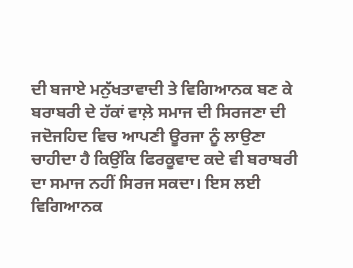ਦੀ ਬਜਾਏ ਮਨੁੱਖਤਾਵਾਦੀ ਤੇ ਵਿਗਿਆਨਕ ਬਣ ਕੇ ਬਰਾਬਰੀ ਦੇ ਹੱਕਾਂ ਵਾਲ਼ੇ ਸਮਾਜ ਦੀ ਸਿਰਜਣਾ ਦੀ ਜਦੋਜਹਿਦ ਵਿਚ ਆਪਣੀ ਊਰਜਾ ਨੂੰ ਲਾਉਣਾ ਚਾਹੀਦਾ ਹੈ ਕਿਉਂਕਿ ਫਿਰਕੂਵਾਦ ਕਦੇ ਵੀ ਬਰਾਬਰੀ ਦਾ ਸਮਾਜ ਨਹੀਂ ਸਿਰਜ ਸਕਦਾ। ਇਸ ਲਈ ਵਿਗਿਆਨਕ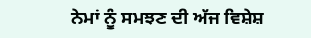ਨੇਮਾਂ ਨੂੰ ਸਮਝਣ ਦੀ ਅੱਜ ਵਿਸ਼ੇਸ਼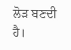ਲੋੜ ਬਣਦੀ ਹੈ।